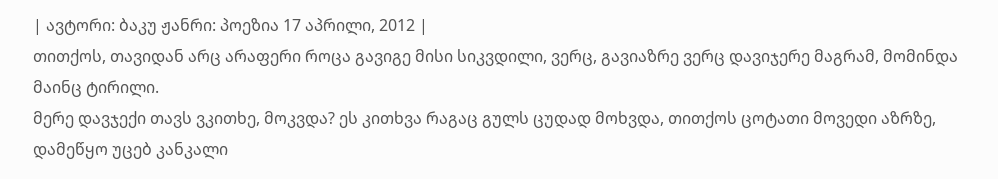| ავტორი: ბაკუ ჟანრი: პოეზია 17 აპრილი, 2012 |
თითქოს, თავიდან არც არაფერი როცა გავიგე მისი სიკვდილი, ვერც, გავიაზრე ვერც დავიჯერე მაგრამ, მომინდა მაინც ტირილი.
მერე დავჯექი თავს ვკითხე, მოკვდა? ეს კითხვა რაგაც გულს ცუდად მოხვდა, თითქოს ცოტათი მოვედი აზრზე, დამეწყო უცებ კანკალი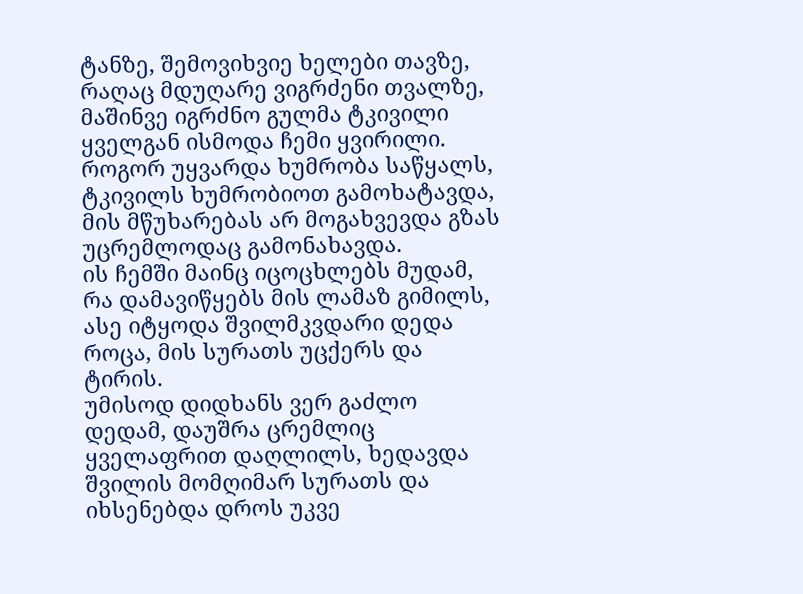ტანზე, შემოვიხვიე ხელები თავზე, რაღაც მდუღარე ვიგრძენი თვალზე, მაშინვე იგრძნო გულმა ტკივილი ყველგან ისმოდა ჩემი ყვირილი.
როგორ უყვარდა ხუმრობა საწყალს, ტკივილს ხუმრობიოთ გამოხატავდა, მის მწუხარებას არ მოგახვევდა გზას უცრემლოდაც გამონახავდა.
ის ჩემში მაინც იცოცხლებს მუდამ, რა დამავიწყებს მის ლამაზ გიმილს, ასე იტყოდა შვილმკვდარი დედა როცა, მის სურათს უცქერს და ტირის.
უმისოდ დიდხანს ვერ გაძლო დედამ, დაუშრა ცრემლიც ყველაფრით დაღლილს, ხედავდა შვილის მომღიმარ სურათს და იხსენებდა დროს უკვე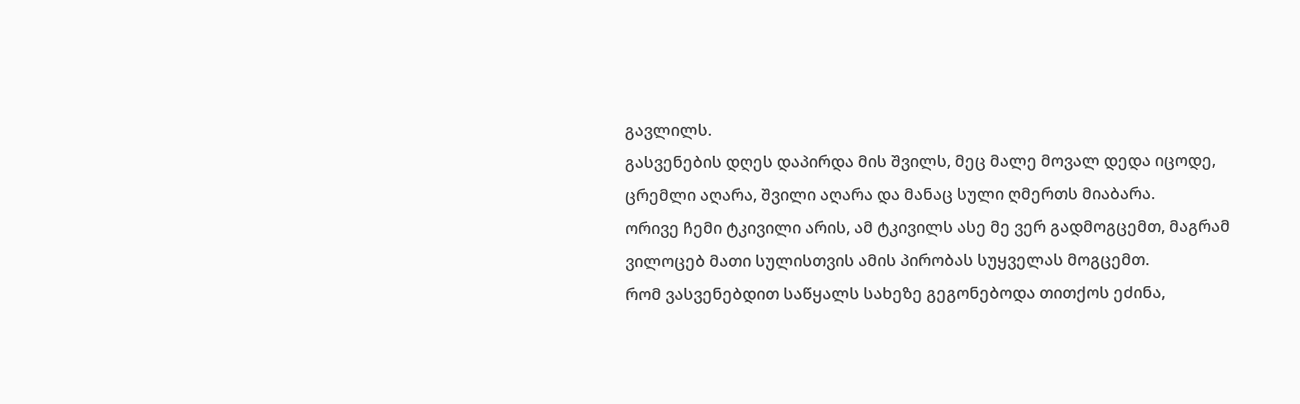გავლილს.
გასვენების დღეს დაპირდა მის შვილს, მეც მალე მოვალ დედა იცოდე, ცრემლი აღარა, შვილი აღარა და მანაც სული ღმერთს მიაბარა.
ორივე ჩემი ტკივილი არის, ამ ტკივილს ასე მე ვერ გადმოგცემთ, მაგრამ ვილოცებ მათი სულისთვის ამის პირობას სუყველას მოგცემთ.
რომ ვასვენებდით საწყალს სახეზე გეგონებოდა თითქოს ეძინა,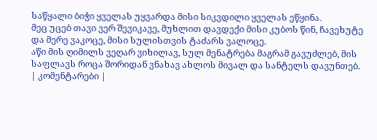საწყალი ბიჭი ყველას უყვარდა მისი სიკვდილი ყველას ეწყინა.
მეც უცებ თავი ვერ შევიკავე, მუხლით დავდექი მისი კუბოს წინ, ჩავეხუტე და მერე ვაკოცე, მისი სულისთვის ტაძარს ვალოცე.
აწი მის ღიმილს ვეღარ ვიხილავ, სულ მენატრება მაგრამ გავუძლებ, მის საფლავს როცა შორიდან ვნახავ ახლოს მივალ და სანტელს დავუნთებ.
| კომენტარები |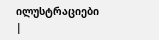ილუსტრაციები |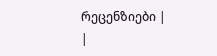რეცენზიები |
|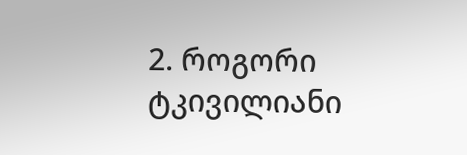2. როგორი ტკივილიანი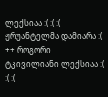ლექსიაა :( :( :( ჟრუანტელმა დამიარა :( ++ როგორი ტკივილიანი ლექსიაა :( :( :(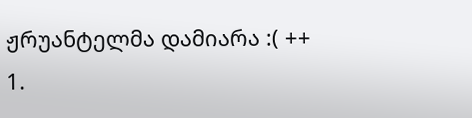ჟრუანტელმა დამიარა :( ++
1.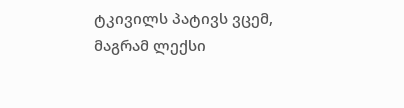ტკივილს პატივს ვცემ, მაგრამ ლექსი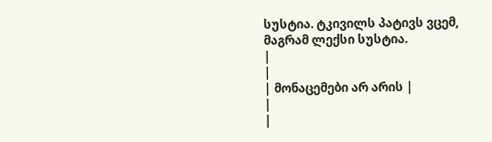სუსტია. ტკივილს პატივს ვცემ, მაგრამ ლექსი სუსტია.
|
|
| მონაცემები არ არის |
|
|